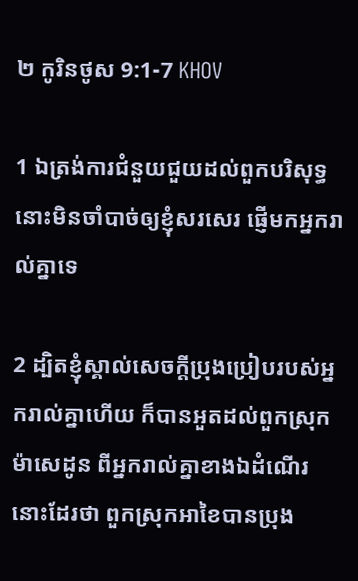២ កូរិនថូស 9:1-7 KHOV

1 ឯត្រង់ការជំនួយជួយដល់ពួកបរិសុទ្ធ នោះមិនចាំបាច់ឲ្យខ្ញុំសរសេរ ផ្ញើមកអ្នករាល់គ្នាទេ

2 ដ្បិតខ្ញុំស្គាល់សេចក្ដីប្រុងប្រៀបរបស់អ្នករាល់គ្នាហើយ ក៏បានអួតដល់ពួកស្រុកម៉ាសេដូន ពីអ្នករាល់គ្នាខាងឯដំណើរនោះដែរថា ពួកស្រុកអាខៃបានប្រុង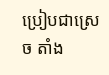ប្រៀបជាស្រេច តាំង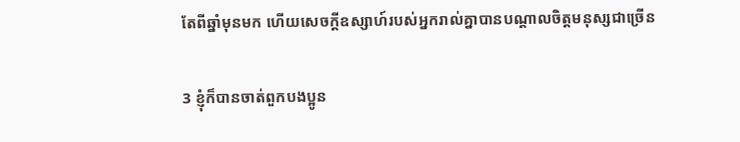តែពីឆ្នាំមុនមក ហើយសេចក្ដីឧស្សាហ៍របស់អ្នករាល់គ្នាបានបណ្តាលចិត្តមនុស្សជាច្រើន

3 ខ្ញុំក៏បានចាត់ពួកបងប្អូន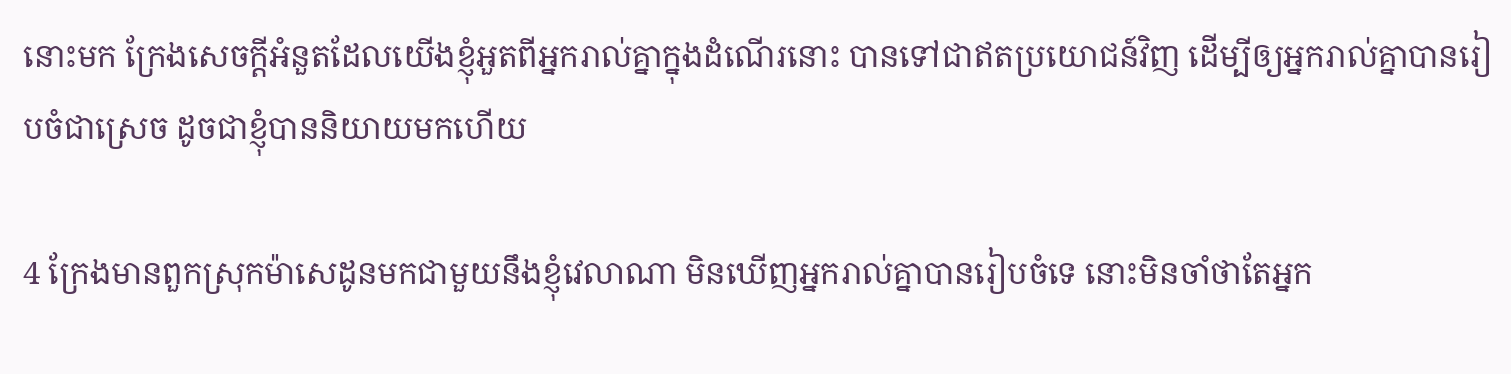នោះមក ក្រែងសេចក្ដីអំនួតដែលយើងខ្ញុំអួតពីអ្នករាល់គ្នាក្នុងដំណើរនោះ បានទៅជាឥតប្រយោជន៍វិញ ដើម្បីឲ្យអ្នករាល់គ្នាបានរៀប‌ចំជាស្រេច ដូចជាខ្ញុំបាននិយាយមកហើយ

4 ក្រែងមានពួកស្រុកម៉ាសេដូនមកជាមួយនឹងខ្ញុំវេលាណា មិនឃើញអ្នករាល់គ្នាបានរៀប‌ចំទេ នោះមិនចាំថាតែអ្នក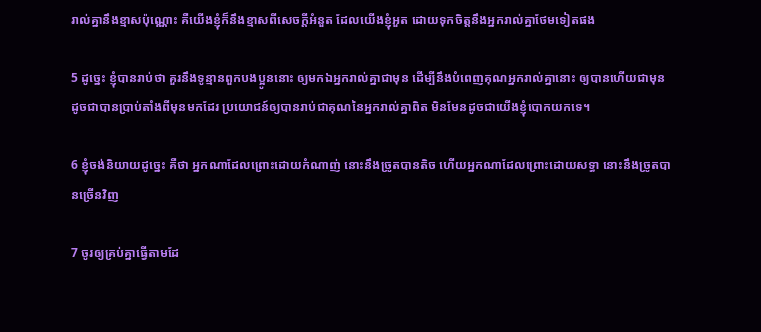រាល់គ្នានឹងខ្មាសប៉ុណ្ណោះ គឺយើងខ្ញុំក៏នឹងខ្មាសពីសេចក្ដីអំនួត ដែលយើងខ្ញុំអួត ដោយទុកចិត្តនឹងអ្នករាល់គ្នាថែមទៀតផង

5 ដូច្នេះ ខ្ញុំបានរាប់ថា គួរនឹងទូន្មានពួកបងប្អូននោះ ឲ្យមកឯអ្នករាល់គ្នាជាមុន ដើម្បីនឹងបំពេញគុណអ្នករាល់គ្នានោះ ឲ្យបានហើយជាមុន ដូចជាបានប្រាប់តាំងពីមុនមកដែរ ប្រយោជន៍ឲ្យបានរាប់ជាគុណនៃអ្នករាល់គ្នាពិត មិនមែនដូចជាយើងខ្ញុំបោកយកទេ។

6 ខ្ញុំចង់និយាយដូច្នេះ គឺថា អ្នកណាដែលព្រោះដោយកំណាញ់ នោះនឹងច្រូតបានតិច ហើយអ្នកណាដែលព្រោះដោយសទ្ធា នោះនឹងច្រូតបានច្រើនវិញ

7 ចូរឲ្យគ្រប់គ្នាធ្វើតាមដែ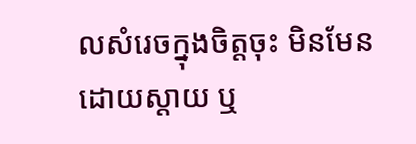លសំរេចក្នុងចិត្តចុះ មិនមែនដោយស្តាយ ឬ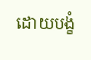ដោយបង្ខំ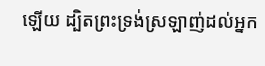ឡើយ ដ្បិតព្រះទ្រង់ស្រឡាញ់ដល់អ្នក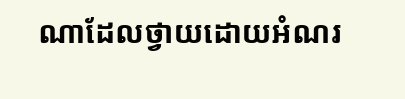ណាដែលថ្វាយដោយអំណរ